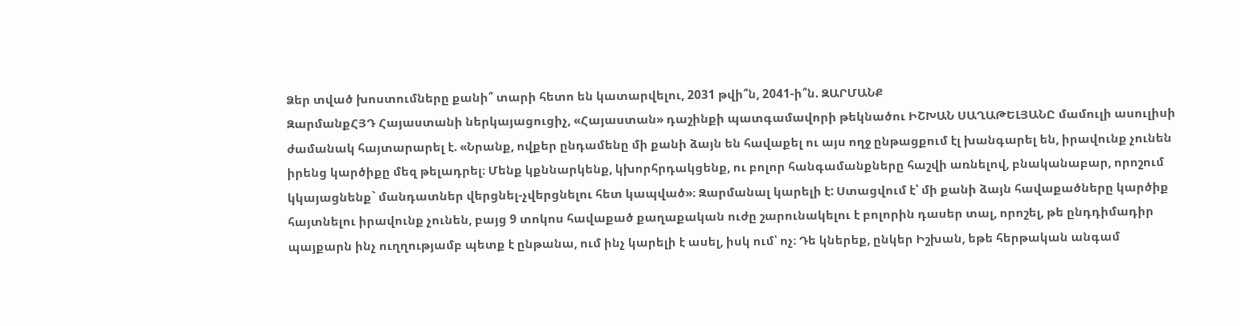Ձեր տված խոստումները քանի՞ տարի հետո են կատարվելու, 2031 թվի՞ն, 2041-ի՞ն. ԶԱՐՄԱՆՔ
ԶարմանքՀՅԴ Հայաստանի ներկայացուցիչ, «Հայաստան» դաշինքի պատգամավորի թեկնածու ԻՇԽԱՆ ՍԱՂԱԹԵԼՅԱՆԸ մամուլի ասուլիսի ժամանակ հայտարարել է. «Նրանք, ովքեր ընդամենը մի քանի ձայն են հավաքել ու այս ողջ ընթացքում էլ խանգարել են, իրավունք չունեն իրենց կարծիքը մեզ թելադրել։ Մենք կքննարկենք, կխորհրդակցենք, ու բոլոր հանգամանքները հաշվի առնելով, բնականաբար, որոշում կկայացնենք` մանդատներ վերցնել-չվերցնելու հետ կապված»։ Զարմանալ կարելի է: Ստացվում է՝ մի քանի ձայն հավաքածները կարծիք հայտնելու իրավունք չունեն, բայց 9 տոկոս հավաքած քաղաքական ուժը շարունակելու է բոլորին դասեր տալ, որոշել, թե ընդդիմադիր պայքարն ինչ ուղղությամբ պետք է ընթանա, ում ինչ կարելի է ասել, իսկ ում՝ ոչ։ Դե կներեք, ընկեր Իշխան, եթե հերթական անգամ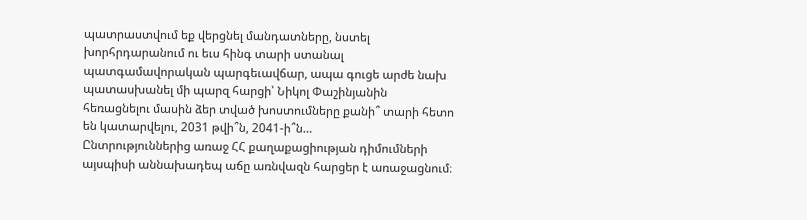պատրաստվում եք վերցնել մանդատները, նստել խորհրդարանում ու եւս հինգ տարի ստանալ պատգամավորական պարգեւավճար, ապա գուցե արժե նախ պատասխանել մի պարզ հարցի՝ Նիկոլ Փաշինյանին հեռացնելու մասին ձեր տված խոստումները քանի՞ տարի հետո են կատարվելու, 2031 թվի՞ն, 2041-ի՞ն…
Ընտրություններից առաջ ՀՀ քաղաքացիության դիմումների այսպիսի աննախադեպ աճը առնվազն հարցեր է առաջացնում։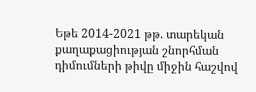Եթե 2014-2021 թթ. տարեկան քաղաքացիության շնորհման դիմումների թիվը միջին հաշվով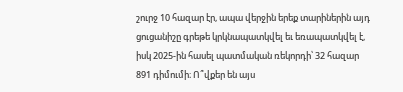շուրջ 10 հազար էր, ապա վերջին երեք տարիներին այդ ցուցանիշը գրեթե կրկնապատկվել եւ եռապատկվել է, իսկ 2025-ին հասել պատմական ռեկորդի՝ 32 հազար 891 դիմումի։ Ո՞վքեր են այս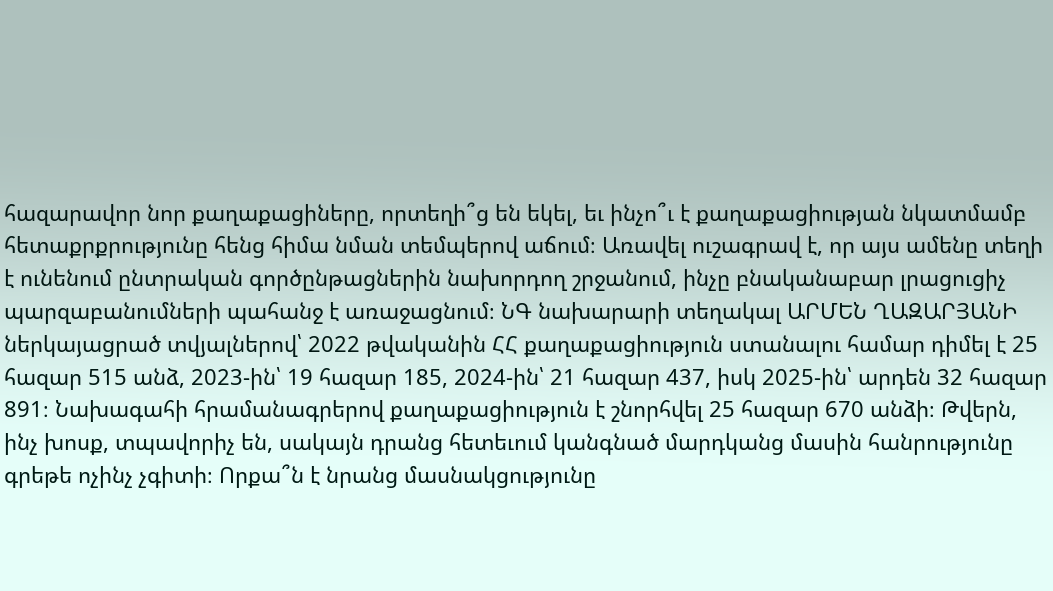հազարավոր նոր քաղաքացիները, որտեղի՞ց են եկել, եւ ինչո՞ւ է քաղաքացիության նկատմամբ հետաքրքրությունը հենց հիմա նման տեմպերով աճում։ Առավել ուշագրավ է, որ այս ամենը տեղի է ունենում ընտրական գործընթացներին նախորդող շրջանում, ինչը բնականաբար լրացուցիչ պարզաբանումների պահանջ է առաջացնում։ ՆԳ նախարարի տեղակալ ԱՐՄԵՆ ՂԱԶԱՐՅԱՆԻ ներկայացրած տվյալներով՝ 2022 թվականին ՀՀ քաղաքացիություն ստանալու համար դիմել է 25 հազար 515 անձ, 2023-ին՝ 19 հազար 185, 2024-ին՝ 21 հազար 437, իսկ 2025-ին՝ արդեն 32 հազար 891։ Նախագահի հրամանագրերով քաղաքացիություն է շնորհվել 25 հազար 670 անձի։ Թվերն, ինչ խոսք, տպավորիչ են, սակայն դրանց հետեւում կանգնած մարդկանց մասին հանրությունը գրեթե ոչինչ չգիտի։ Որքա՞ն է նրանց մասնակցությունը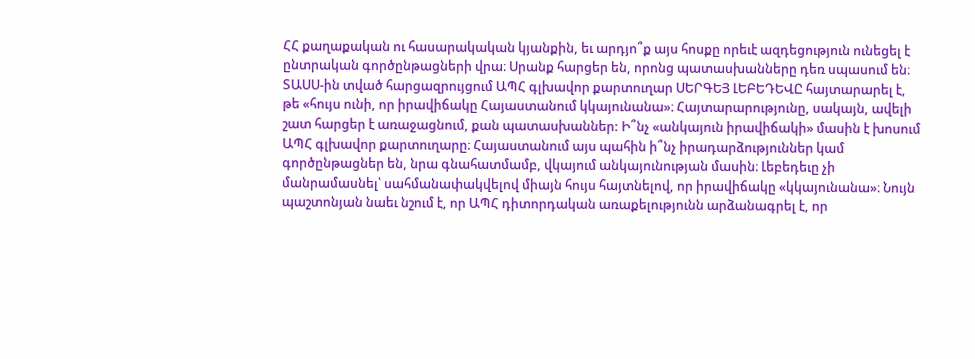ՀՀ քաղաքական ու հասարակական կյանքին, եւ արդյո՞ք այս հոսքը որեւէ ազդեցություն ունեցել է ընտրական գործընթացների վրա։ Սրանք հարցեր են, որոնց պատասխանները դեռ սպասում են։
ՏԱՍՍ-ին տված հարցազրույցում ԱՊՀ գլխավոր քարտուղար ՍԵՐԳԵՅ ԼԵԲԵԴԵՎԸ հայտարարել է, թե «հույս ունի, որ իրավիճակը Հայաստանում կկայունանա»։ Հայտարարությունը, սակայն, ավելի շատ հարցեր է առաջացնում, քան պատասխաններ: Ի՞նչ «անկայուն իրավիճակի» մասին է խոսում ԱՊՀ գլխավոր քարտուղարը։ Հայաստանում այս պահին ի՞նչ իրադարձություններ կամ գործընթացներ են, նրա գնահատմամբ, վկայում անկայունության մասին։ Լեբեդեւը չի մանրամասնել՝ սահմանափակվելով միայն հույս հայտնելով, որ իրավիճակը «կկայունանա»։ Նույն պաշտոնյան նաեւ նշում է, որ ԱՊՀ դիտորդական առաքելությունն արձանագրել է, որ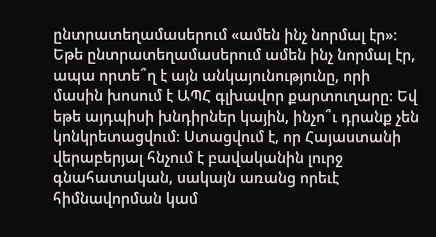ընտրատեղամասերում «ամեն ինչ նորմալ էր»։ Եթե ընտրատեղամասերում ամեն ինչ նորմալ էր, ապա որտե՞ղ է այն անկայունությունը, որի մասին խոսում է ԱՊՀ գլխավոր քարտուղարը։ Եվ եթե այդպիսի խնդիրներ կային, ինչո՞ւ դրանք չեն կոնկրետացվում։ Ստացվում է, որ Հայաստանի վերաբերյալ հնչում է բավականին լուրջ գնահատական, սակայն առանց որեւէ հիմնավորման կամ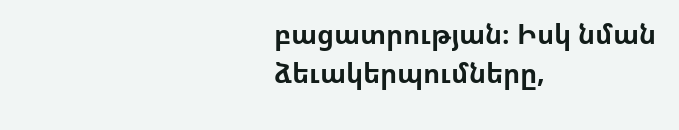բացատրության։ Իսկ նման ձեւակերպումները,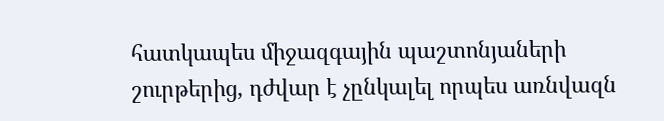հատկապես միջազգային պաշտոնյաների շուրթերից, դժվար է չընկալել որպես առնվազն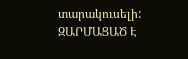տարակուսելի:
ԶԱՐՄԱՑԱԾ Է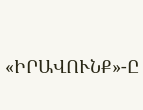«ԻՐԱՎՈՒՆՔ»-Ը